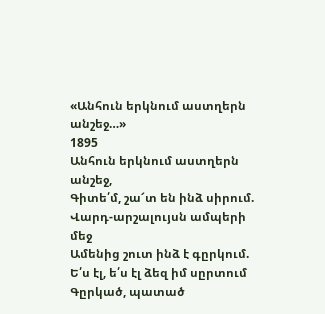«Անհուն երկնում աստղերն անշեջ…»
1895
Անհուն երկնում աստղերն անշեջ,
Գիտե՛մ, շա՜տ են ինձ սիրում.
Վարդ-արշալույսն ամպերի մեջ
Ամենից շուտ ինձ է գըրկում.
Ե՛ս էլ, ե՛ս էլ ձեզ իմ սըրտում
Գըրկած, պատած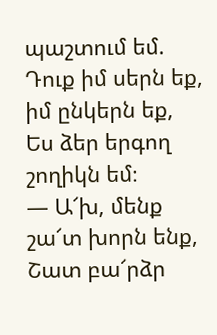պաշտում եմ.
Դուք իմ սերն եք, իմ ընկերն եք,
Ես ձեր երգող շողիկն եմ։
— Ա՜խ, մենք շա՜տ խորն ենք,
Շատ բա՜րձր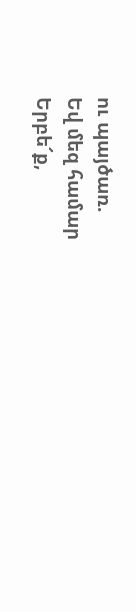ու պայծառ.
Եվ մեզ համար
Երբե՜ք,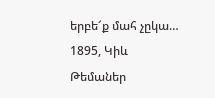երբե՜ք մահ չըկա…
1895, Կիև
Թեմաներ